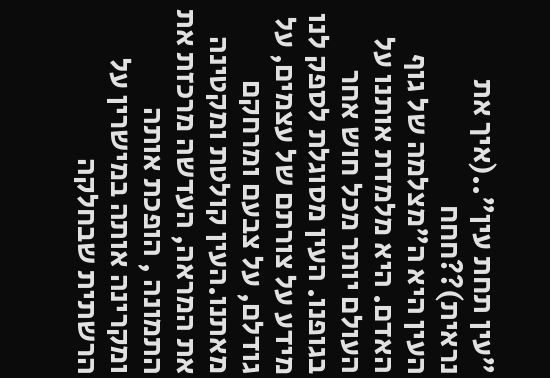"עין תחת עין"..(איך את נראית)??חחח
העין היא ה"מצלמה של גוף האדם. היא מלמדת אותנו על העולם יותר מכל חוש אחר בגופנו. העין מסוגלת לספק לנו מידע על צורתם של עצמים, על גודלם, על צבעם ומרחקם מאתנו.העין קולטת ומקטינה את המראה, העדשה מרכזת את התמונה , הופכת אותה ומקרינה אותה במישרין על הרשתית שבחלקה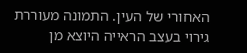האחורי של העין. התמונה מעוררת גירוי בעצב הראייה היוצא מן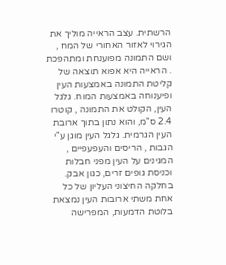הרשתית. עצב הראייה מוליך את הגירוי לאזור האחורי של המח , ושם התמונה מפוענחת ומתהפכת . הראייה היא אפוא תוצאה של קליטת התמונה באמצעות העין ופיענוחה באמצעות המוח. גלגל העין, הקולט את התמונה , קוטרו 2.4 ס"מ, והוא נתון בתוך ארובת העין הגרמית. גלגל העין מוגן ע"י הגבות , הריסים והעפעפיים , המגינים על העין מפני חבלות וכניסת גופים זרים, כגון אבק. בחלקה החיצוני העליון של כל אחת משתי ארובות העין נמצאת בלוטת הדמעות, המפרישה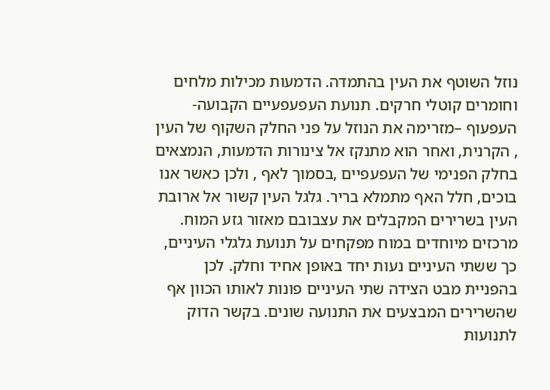נוזל השוטף את העין בהתמדה. הדמעות מכילות מלחים וחומרים קוטלי חרקים. תנועת העפעפעיים הקבועה- העפעוף –מזרימה את הנוזל על פני החלק השקוף של העין , הקרנית, ואחר הוא מתנקז אל צינורות הדמעות, הנמצאים בחלק הפנימי של העפעפיים ,בסמוך לאף , ולכן כאשר אנו בוכים, חלל האף מתמלא בריר. גלגל העין קשור אל ארובת העין בשרירים המקבלים את עצבובם מאזור גזע המוח. מרכזים מיוחדים במוח מפקחים על תנועת גלגלי העיניים, כך ששתי העיניים נעות יחד באופן אחיד וחלק. לכן בהפניית מבט הצידה שתי העיניים פונות לאותו הכוון אף שהשרירים המבצעים את התנועה שונים. בקשר הדוק לתנועות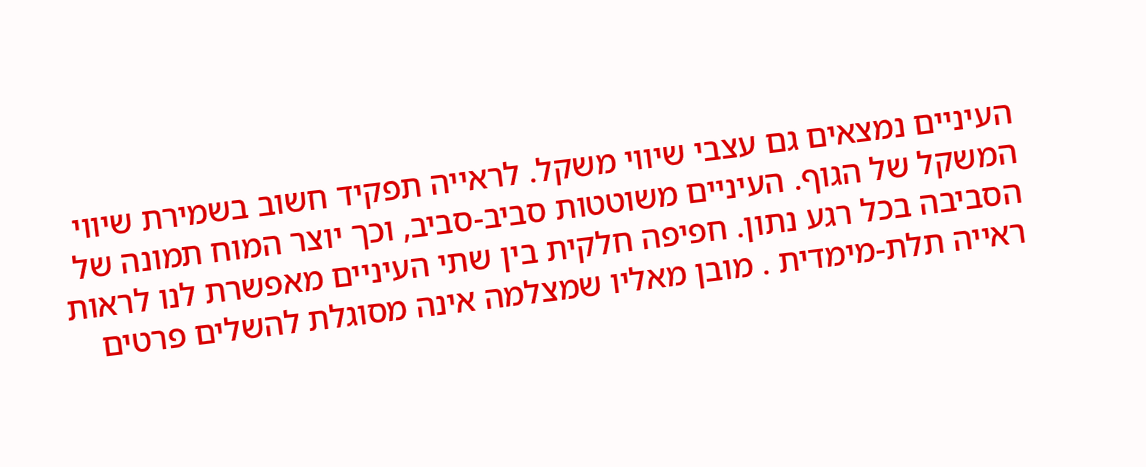העיניים נמצאים גם עצבי שיווי משקל. לראייה תפקיד חשוב בשמירת שיווי המשקל של הגוף. העיניים משוטטות סביב-סביב, וכך יוצר המוח תמונה של הסביבה בכל רגע נתון. חפיפה חלקית בין שתי העיניים מאפשרת לנו לראות ראייה תלת-מימדית . מובן מאליו שמצלמה אינה מסוגלת להשלים פרטים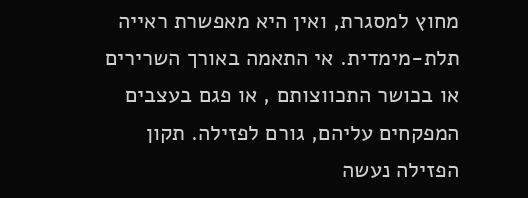מחוץ למסגרת, ואין היא מאפשרת ראייה תלת-מימדית. אי התאמה באורך השרירים או בכושר התכווצותם , או פגם בעצבים המפקחים עליהם, גורם לפזילה. תקון הפזילה נעשה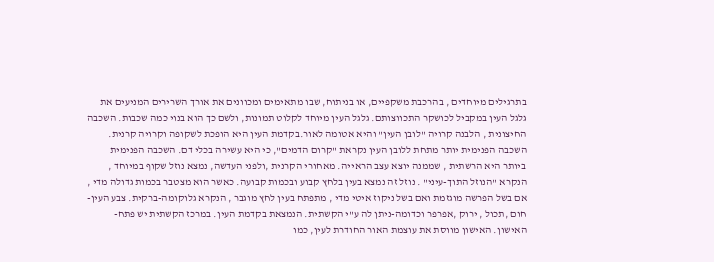בתרגילים מיוחדים , בהרכבת משקפיים, או בניתוח, שבו מתאימים ומכוונים את אורך השרירים המניעים את גלגל העין במקביל לכושקר התכווצותם. גלגל העין מיוחד לקלוט תמונות, ולשם כך הוא בנוי כמה שכבות. השכבה החיצונית , הלבנה קרויה "לובן העין" והיא אטומה לאור.בקדמת העין היא הופכת לשקופה וקרויה קרנית. השכבה הפנימית יותר מתחת ללובן העין נקראת "קרום הדמים", כי היא עשירה בכלי דם. השכבה הפנימית ביותר היא הרשתית , שממנה יוצא עצב הראייה. מאחורי הקרנית ,ולפני העדשה, נמצא נוזל שקוף במיוחד , הנקרא "הנוזל התוך-עיני" . נוזל זה נמצא בעין בלחץ קבוע ובכמות קבועה. כאשר הוא מצטבר בכמות גדולה מדי , אם בשל הפרשה מוגזמת ואם בשל ניקוז איטי מדי , מתפתח בעין לחץ מוגבר , הנקרא גלוקומה-ברקית. צבע העין- חום ,תכול , ירוק ,אפרפר וכדומה-ניתן לה ע"י הקשתית. הנמצאת בקדמת העין. במרכז הקשתית יש פתח- האישון. האישון מווסת את עוצמת האור החודרת לעין, כמו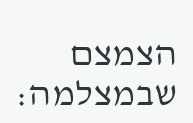הצמצם שבמצלמה: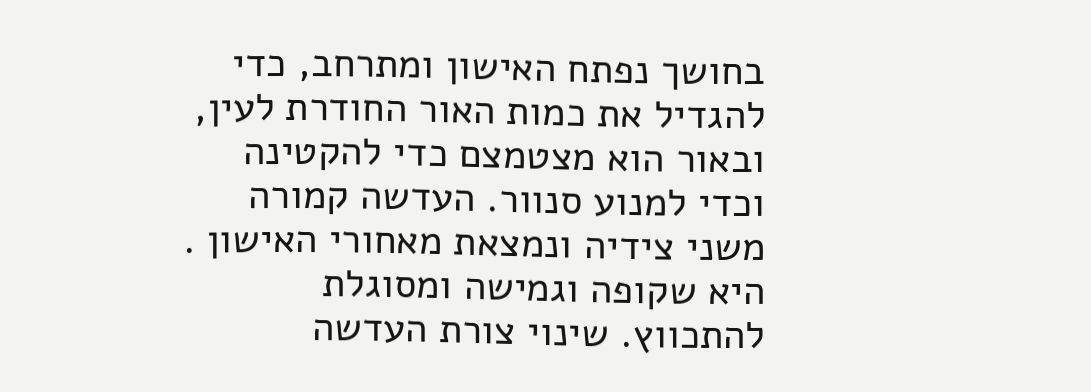בחושך נפתח האישון ומתרחב, כדי להגדיל את כמות האור החודרת לעין, ובאור הוא מצטמצם כדי להקטינה וכדי למנוע סנוור. העדשה קמורה משני צידיה ונמצאת מאחורי האישון . היא שקופה וגמישה ומסוגלת להתכווץ. שינוי צורת העדשה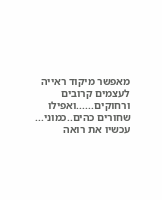מאפשר מיקוד ראייה לעצמים קרובים ורחוקים......ואפילו שחורים כהים..כמוני... עכשיו את רואה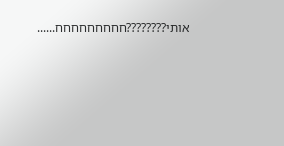אותי????????חחחחחחחחח......